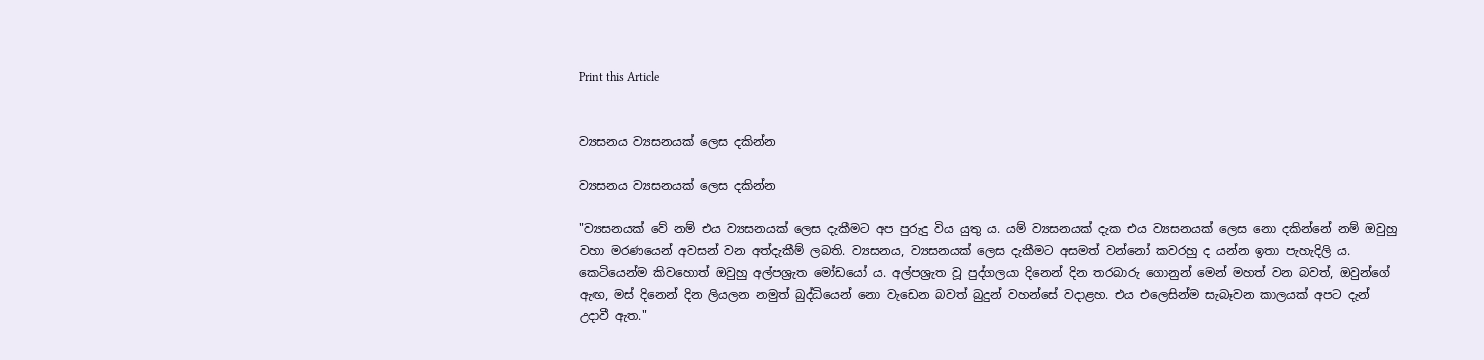Print this Article


ව්‍යසනය ව්‍යසනයක් ලෙස දකින්න

ව්‍යසනය ව්‍යසනයක් ලෙස දකින්න

"ව්‍යසනයක් වේ නම් එය ව්‍යසනයක් ලෙස දැකීමට අප පුරුදු විය යුතු ය. යම් ව්‍යසනයක් දැක එය ව්‍යසනයක් ලෙස නො දකින්නේ නම් ඔවුහු වහා මරණයෙන් අවසන් වන අත්දැකීම් ලබති. ව්‍යසනය, ව්‍යසනයක් ලෙස දැකීමට අසමත් වන්නෝ කවරහු ද යන්න ඉතා පැහැදිලි ය. කෙටියෙන්ම කිවහොත් ඔවුහු අල්පශ්‍රැත මෝඩයෝ ය. අල්පශ්‍රැත වූ පුද්ගලයා දිනෙන් දින තරබාරු ගොනුන් මෙන් මහත් වන බවත්, ඔවුන්ගේ ඇඟ, මස් දිනෙන් දින ලියලන නමුත් බුද්ධියෙන් නො වැඩෙන බවත් බුදුන් වහන්සේ වදාළහ. එය එලෙසින්ම සැබෑවන කාලයක් අපට දැන් උදාවී ඇත."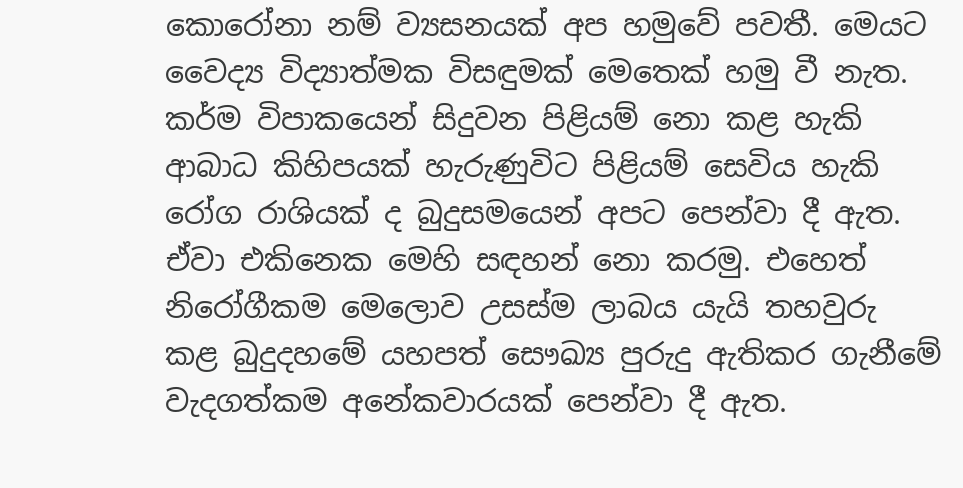කොරෝනා නම් ව්‍යසනයක් අප හමුවේ පවතී. මෙයට වෛද්‍ය විද්‍යාත්මක විසඳුමක් මෙතෙක් හමු වී නැත. කර්ම විපාකයෙන් සිදුවන පිළියම් නො කළ හැකි ආබාධ කිහිපයක් හැරුණුවිට පිළියම් සෙවිය හැකි රෝග රාශියක් ද බුදුසමයෙන් අපට පෙන්වා දී ඇත. ඒවා එකිනෙක මෙහි සඳහන් නො කරමු. එහෙත් නිරෝගීකම මෙලොව උසස්ම ලාබය යැයි තහවුරු කළ බුදුදහමේ යහපත් සෞඛ්‍ය පුරුදු ඇතිකර ගැනීමේ වැදගත්කම අනේකවාරයක් පෙන්වා දී ඇත.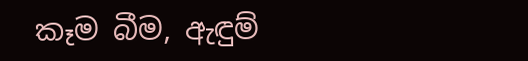කෑම බීම, ඇඳුම්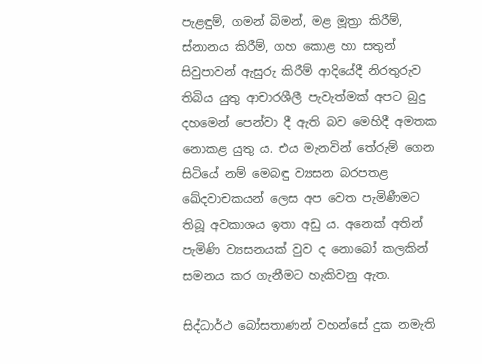පැළඳුම්, ගමන් බිමන්, මළ මූත්‍රා කිරීම්, ස්නානය කිරීම්, ගහ කොළ හා සතුන් සිවුපාවන් ඇසුරු කිරීම් ආදියේදී නිරතුරුව තිබිය යුතු ආචාරශීලී පැවැත්මක් අපට බුදු දහමෙන් පෙන්වා දී ඇති බව මෙහිදී අමතක නොකළ යුතු ය. එය මැනවින් තේරුම් ගෙන සිටියේ නම් මෙබඳු ව්‍යසන බරපතළ ඛේදවාචකයන් ලෙස අප වෙත පැමිණීමට තිබූ අවකාශය ඉතා අඩු ය. අනෙක් අතින් පැමිණි ව්‍යසනයක් වුව ද නොබෝ කලකින් සමනය කර ගැනීමට හැකිවනු ඇත.

සිද්ධාර්ථ බෝසතාණන් වහන්සේ දුක නමැති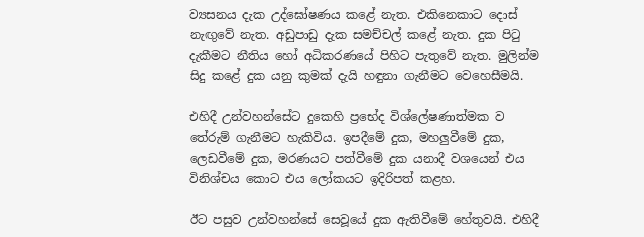ව්‍යසනය දැක උද්ඝෝෂණය කළේ නැත. එකිනෙකාට දොස් නැඟුවේ නැත. අඩුපාඩු දැක සමච්චල් කළේ නැත. දුක පිටු දැකීමට නීතිය හෝ අධිකරණයේ පිහිට පැතුවේ නැත. මුලින්ම සිදු කළේ දුක යනු කුමක් දැයි හඳුනා ගැනීමට වෙහෙසීමයි.

එහිදී උන්වහන්සේට දුකෙහි ප්‍රභේද විශ්ලේෂණාත්මක ව තේරුම් ගැනීමට හැකිවිය. ඉපදීමේ දුක, මහලුවීමේ දුක, ලෙඩවීමේ දුක, මරණයට පත්වීමේ දුක යනාදී වශයෙන් එය විනිශ්චය කොට එය ලෝකයට ඉදිරිපත් කළහ.

ඊට පසුව උන්වහන්සේ සෙවූයේ දුක ඇතිවීමේ හේතුවයි. එහිදී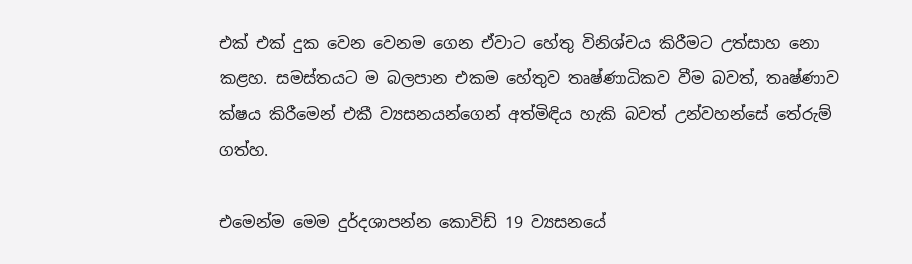එක් එක් දුක වෙන වෙනම ගෙන ඒවාට හේතු විනිශ්චය කිරීමට උත්සාහ නො කළහ. සමස්තයට ම බලපාන එකම හේතුව තෘෂ්ණාධිකව වීම බවත්, තෘෂ්ණාව ක්ෂය කිරීමෙන් එකී ව්‍යසනයන්ගෙන් අත්මිඳිය හැකි බවත් උන්වහන්සේ තේරුම් ගත්හ.

එමෙන්ම මෙම දුර්දශාපන්න කොවිඩ් 19 ව්‍යසනයේ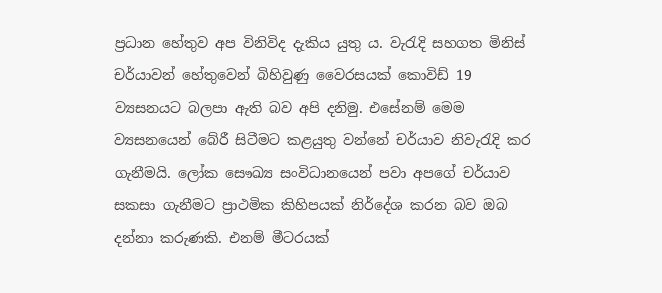ප්‍රධාන හේතුව අප විනිවිද දැකිය යුතු ය. වැරැදි සහගත මිනිස් චර්යාවන් හේතුවෙන් බිහිවුණු වෛරසයක් කොවිඩ් 19 ව්‍යසනයට බලපා ඇති බව අපි දනිමු. එසේනම් මෙම ව්‍යසනයෙන් බේරී සිටීමට කළයුතු වන්නේ චර්යාව නිවැරැදි කර ගැනීමයි. ලෝක සෞඛ්‍ය සංවිධානයෙන් පවා අපගේ චර්යාව සකසා ගැනීමට ප්‍රාථමික කිහිපයක් නිර්දේශ කරන බව ඔබ දන්නා කරුණකි. එනම් මීටරයක්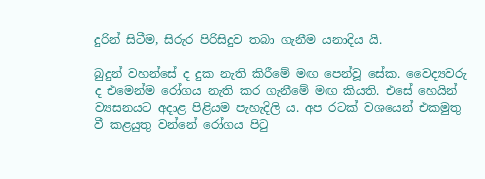දුරින් සිටීම, සිරුර පිරිසිදුව තබා ගැනීම යනාදිය යි.

බුදුන් වහන්සේ ද දුක නැති කිරීමේ මඟ පෙන්වූ සේක. වෛද්‍යවරු ද එමෙන්ම රෝගය නැති කර ගැනීමේ මඟ කියති. එසේ හෙයින් ව්‍යසනයට අදාළ පිළියම පැහැදිලි ය. අප රටක් වශයෙන් එකමුතු වී කළයුතු වන්නේ රෝගය පිටු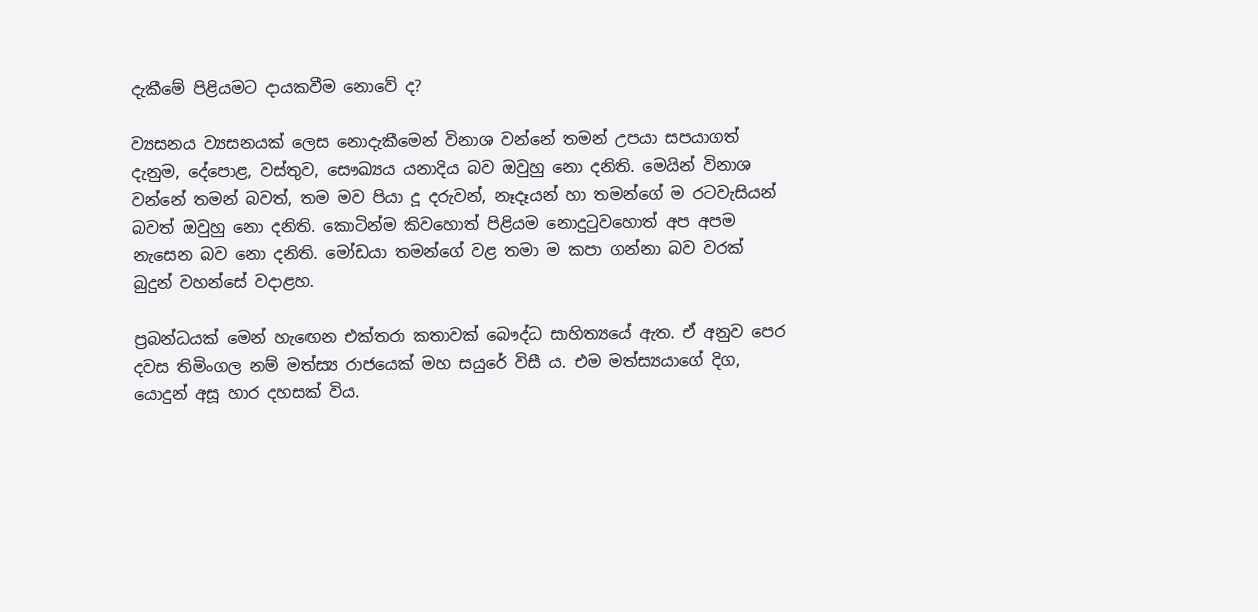දැකීමේ පිළියමට දායකවීම නොවේ ද?

ව්‍යසනය ව්‍යසනයක් ලෙස නොදැකීමෙන් විනාශ වන්නේ තමන් උපයා සපයාගත් දැනුම, දේපොළ, වස්තුව, සෞඛ්‍යය යනාදිය බව ඔවුහු නො දනිති. මෙයින් විනාශ වන්නේ තමන් බවත්, තම මව පියා දූ දරුවන්, නෑදෑයන් හා තමන්ගේ ම රටවැසියන් බවත් ඔවුහු නො දනිති. කොටින්ම කිවහොත් පිළියම නොදුටුවහොත් අප අපම නැසෙන බව නො දනිති. මෝඩයා තමන්ගේ වළ තමා ම කපා ගන්නා බව වරක් බුදුන් වහන්සේ වදාළහ.

ප්‍රබන්ධයක් මෙන් හැඟෙන එක්තරා කතාවක් බෞද්ධ සාහිත්‍යයේ ඇත. ඒ අනුව පෙර දවස තිමිංගල නම් මත්ස්‍ය රාජයෙක් මහ සයුරේ විසී ය. එම මත්ස්‍යයාගේ දිග, යොදුන් අසූ හාර දහසක් විය.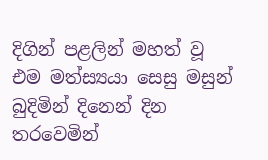දිගින් පළලින් මහත් වූ එම මත්ස්‍යයා සෙසු මසුන් බුදිමින් දිනෙන් දින තරවෙමින්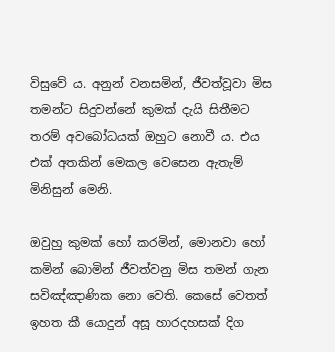විසුවේ ය. අනුන් වනසමින්, ජීවත්වූවා මිස තමන්ට සිදුවන්නේ කුමක් දැයි සිතීමට තරම් අවබෝධයක් ඔහුට නොවී ය. එය එක් අතකින් මෙකල වෙසෙන ඇතැම් මිනිසුන් මෙනි.

ඔවුහු කුමක් හෝ කරමින්, මොනවා හෝ කමින් බොමින් ජීවත්වනු මිස තමන් ගැන සවිඤ්ඤාණික නො වෙති. කෙසේ වෙතත් ඉහත කී යොදුන් අසූ හාරදහසක් දිග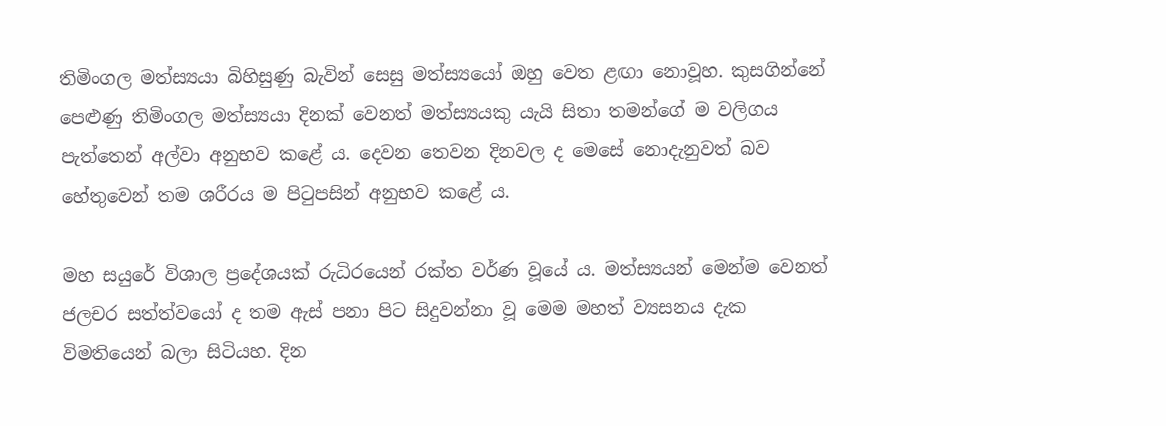තිමිංගල මත්ස්‍යයා බිහිසුණු බැවින් සෙසු මත්ස්‍යයෝ ඔහු වෙත ළඟා නොවූහ. කුසගින්නේ පෙළුණු තිමිංගල මත්ස්‍යයා දිනක් වෙනත් මත්ස්‍යයකු යැයි සිතා තමන්ගේ ම වලිගය පැත්තෙන් අල්වා අනුභව කළේ ය. දෙවන තෙවන දිනවල ද මෙසේ නොදැනුවත් බව හේතුවෙන් තම ශරීරය ම පිටුපසින් අනුභව කළේ ය.

මහ සයුරේ විශාල ප්‍රදේශයක් රුධිරයෙන් රක්ත වර්ණ වූයේ ය. මත්ස්‍යයන් මෙන්ම වෙනත් ජලචර සත්ත්වයෝ ද තම ඇස් පනා පිට සිදුවන්නා වූ මෙම මහත් ව්‍යසනය දැක විමතියෙන් බලා සිටියහ. දින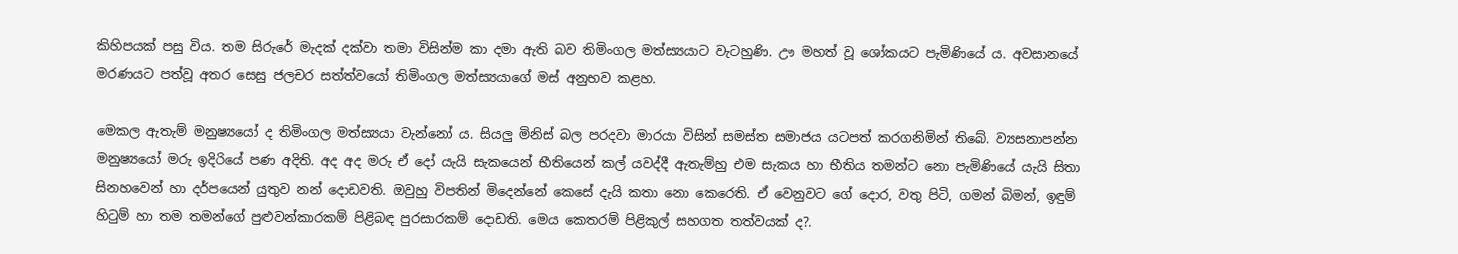කිහිපයක් පසු විය. තම සිරුරේ මැදක් දක්වා තමා විසින්ම කා දමා ඇති බව තිමිංගල මත්ස්‍යයාට වැටහුණි. ඌ මහත් වූ ශෝකයට පැමිණියේ ය. අවසානයේ මරණයට පත්වූ අතර සෙසු ජලචර සත්ත්වයෝ තිමිංගල මත්ස්‍යයාගේ මස් අනුභව කළහ.

මෙකල ඇතැම් මනුෂ්‍යයෝ ද තිමිංගල මත්ස්‍යයා වැන්නෝ ය. සියලු මිනිස් බල පරදවා මාරයා විසින් සමස්ත සමාජය යටපත් කරගනිමින් තිබේ. ව්‍යසනාපන්න මනුෂ්‍යයෝ මරු ඉදිරියේ පණ අදිති. අද අද මරු ඒ දෝ යැයි සැකයෙන් භීතියෙන් කල් යවද්දී ඇතැම්හු එම සැකය හා භීතිය තමන්ට නො පැමිණියේ යැයි සිතා සිනහවෙන් හා දර්පයෙන් යුතුව නන් දොඩවති. ඔවුහු විපතින් මිදෙන්නේ කෙසේ දැයි කතා නො කෙරෙති. ඒ වෙනුවට ගේ දොර, වතු පිටි, ගමන් බිමන්, ඉඳුම් හිටුම් හා තම තමන්ගේ පුළුවන්කාරකම් පිළිබඳ පුරසාරකම් දොඩති. මෙය කෙතරම් පිළිකුල් සහගත තත්වයක් ද?.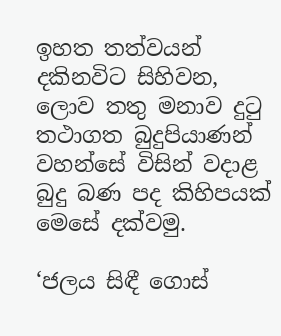ඉහත තත්වයන් දකිනවිට සිහිවන, ලොව තතු මනාව දුටු තථාගත බුදුපියාණන් වහන්සේ විසින් වදාළ බුදු බණ පද කිහිපයක් මෙසේ දක්වමු.

‘ජලය සිඳී ගොස්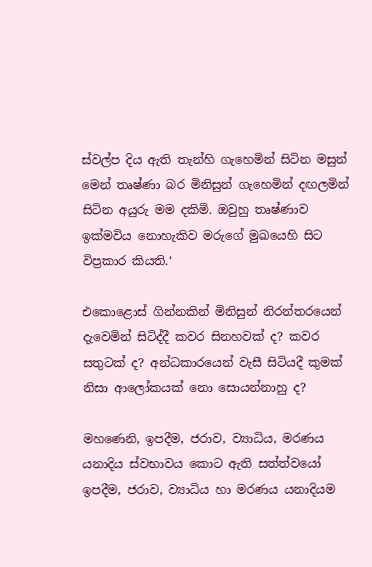ස්වල්ප දිය ඇති තැන්හි ගැහෙමින් සිටින මසුන් මෙන් තෘෂ්ණා බර මිනිසුන් ගැහෙමින් දඟලමින් සිටින අයුරු මම දකිමි. ඔවුහු තෘෂ්ණාව ඉක්මවිය නොහැකිව මරුගේ මුඛයෙහි සිට විප්‍රකාර කියති.‘

එකොළොස් ගින්නකින් මිනිසුන් නිරන්තරයෙන් දැවෙමින් සිටිද්දී කවර සිනහවක් ද? කවර සතුටක් ද? අන්ධකාරයෙන් වැසී සිටියදී කුමක් නිසා ආලෝකයක් නො සොයන්නාහු ද?

මහණෙනි, ඉපදීම, ජරාව, ව්‍යාධිය, මරණය යනාදිය ස්වභාවය කොට ඇති සත්ත්වයෝ ඉපදීම, ජරාව, ව්‍යාධිය හා මරණය යනාදියම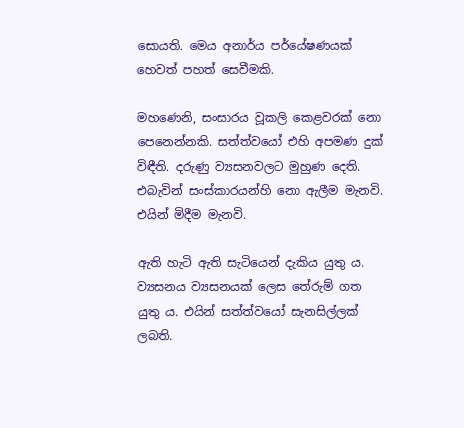සොයති. මෙය අනාර්ය පර්යේෂණයක් හෙවත් පහත් සෙවීමකි.

මහණෙනි, සංසාරය වූකලි කෙළවරක් නො පෙනෙන්නකි. සත්ත්වයෝ එහි අපමණ දුක් විඳීති. දරුණු ව්‍යසනවලට මුහුණ දෙති. එබැවින් සංස්කාරයන්හි නො ඇලීම මැනවි. එයින් මිදීම මැනවි.

ඇති හැටි ඇති සැටියෙන් දැකිය යුතු ය. ව්‍යසනය ව්‍යසනයක් ලෙස තේරුම් ගත යුතු ය. එයින් සත්ත්වයෝ සැනසිල්ලක් ලබති.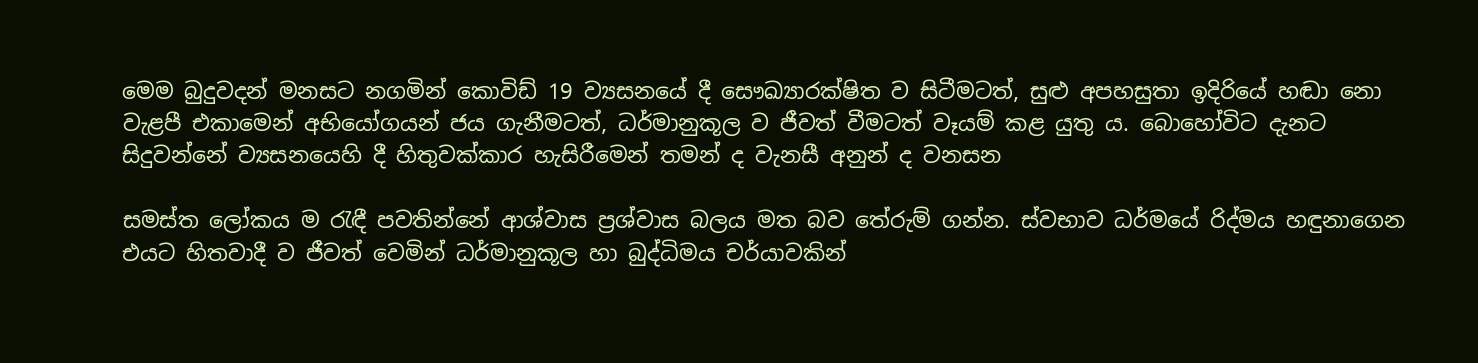මෙම බුදුවදන් මනසට නගමින් කොවිඩ් 19 ව්‍යසනයේ දී සෞඛ්‍යාරක්ෂිත ව සිටීමටත්, සුළු අපහසුතා ඉදිරියේ හඬා නො වැළපී එකාමෙන් අභියෝගයන් ජය ගැනීමටත්, ධර්මානුකූල ව ජීවත් වීමටත් වෑයම් කළ යුතු ය. බොහෝවිට දැනට සිදුවන්නේ ව්‍යසනයෙහි දී හිතුවක්කාර හැසිරීමෙන් තමන් ද වැනසී අනුන් ද වනසන

සමස්ත ලෝකය ම රැඳී පවතින්නේ ආශ්වාස ප්‍රශ්වාස බලය මත බව තේරුම් ගන්න. ස්වභාව ධර්මයේ රිද්මය හඳුනාගෙන එයට හිතවාදී ව ජීවත් වෙමින් ධර්මානුකූල හා බුද්ධිමය චර්යාවකින්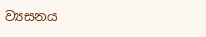ව්‍යසනය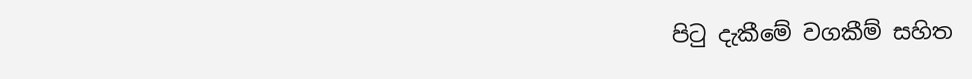පිටු දැකීමේ වගකීම් සහිත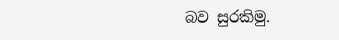බව සුරකිමු.